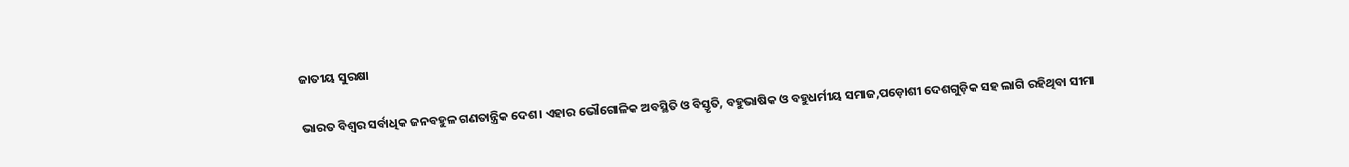ଜାତୀୟ ସୁରକ୍ଷା

ଭାରତ ବିଶ୍ୱର ସର୍ବାଧିକ ଜନବହୁଳ ଗଣତାନ୍ତ୍ରିକ ଦେଶ। ଏହାର ଭୌଗୋଳିକ ଅବସ୍ଥିତି ଓ ବିସ୍ତୃତି, ବହୁଭାଷିକ ଓ ବହୁଧର୍ମୀୟ ସମାଜ,ପଡ଼ୋଶୀ ଦେଶଗୁଡ଼ିକ ସହ ଲାଗି ରହିଥିବା ସୀମା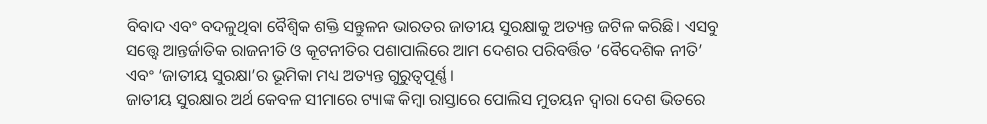ବିବାଦ ଏବଂ ବଦଳୁଥିବା ବୈଶ୍ୱିକ ଶକ୍ତି ସନ୍ତୁଳନ ଭାରତର ଜାତୀୟ ସୁରକ୍ଷାକୁ ଅତ୍ୟନ୍ତ ଜଟିଳ କରିଛି। ଏସବୁ ସତ୍ତ୍ୱେ ଆନ୍ତର୍ଜାତିକ ରାଜନୀତି ଓ କୂଟନୀତିର ପଶାପାଲିରେ ଆମ ଦେଶର ପରିବର୍ତ୍ତିତ ‘ବୈଦେଶିକ ନୀତି’ ଏବଂ ‘ଜାତୀୟ ସୁରକ୍ଷା’ର ଭୂମିକା ମଧ୍ୟ ଅତ୍ୟନ୍ତ ଗୁରୁତ୍ୱପୂର୍ଣ୍ଣ।
ଜାତୀୟ ସୁରକ୍ଷାର ଅର୍ଥ କେବଳ ସୀମାରେ ଟ୍ୟାଙ୍କ କିମ୍ବା ରାସ୍ତାରେ ପୋଲିସ ମୁତୟନ ଦ୍ୱାରା ଦେଶ ଭିତରେ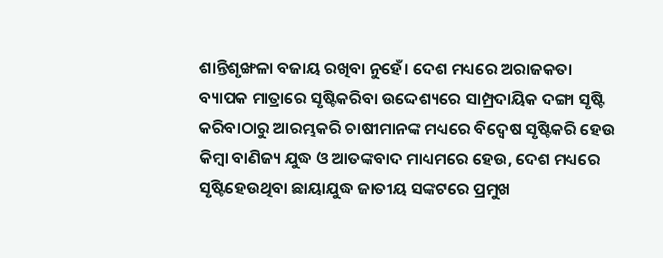ଶାନ୍ତିଶୃଙ୍ଖଳା ବଜାୟ ରଖିବା ନୁହେଁ। ଦେଶ ମଧ୍ୟରେ ଅରାଜକତା ବ୍ୟାପକ ମାତ୍ରାରେ ସୃଷ୍ଟିକରିବା ଉଦ୍ଦେଶ୍ୟରେ ସାମ୍ପ୍ରଦାୟିକ ଦଙ୍ଗା ସୃଷ୍ଟି କରିବାଠାରୁ ଆରମ୍ଭକରି ଚାଷୀମାନଙ୍କ ମଧ୍ୟରେ ବିଦ୍ୱେଷ ସୃଷ୍ଟିକରି ହେଉ କିମ୍ବା ବାଣିଜ୍ୟ ଯୁଦ୍ଧ ଓ ଆତଙ୍କବାଦ ମାଧ୍ୟମରେ ହେଉ, ଦେଶ ମଧ୍ୟରେ ସୃଷ୍ଟିହେଉଥିବା ଛାୟାଯୁଦ୍ଧ ଜାତୀୟ ସଙ୍କଟରେ ପ୍ରମୁଖ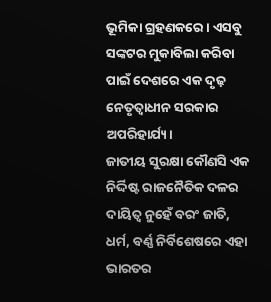ଭୂମିକା ଗ୍ରହଣକରେ। ଏସବୁ ସଙ୍କଟର ମୁକାବିଲା କରିବା ପାଇଁ ଦେଶରେ ଏକ ଦୃଢ଼ ନେତୃତ୍ୱାଧୀନ ସରକାର ଅପରିହାର୍ଯ୍ୟ।
ଜାତୀୟ ସୁରକ୍ଷା କୌଣସି ଏକ ନିର୍ଦ୍ଦିଷ୍ଟ ରାଜନୈତିକ ଦଳର ଦାୟିତ୍ୱ ନୁହେଁ ବରଂ ଜାତି, ଧର୍ମ, ବର୍ଣ୍ଣ ନିର୍ବିଶେଷରେ ଏହା ଭାରତର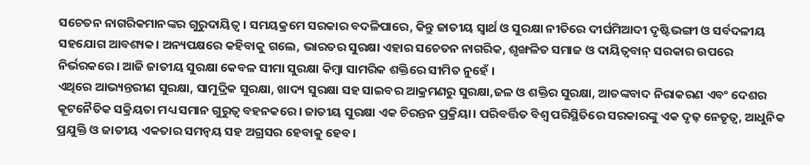ସଚେତନ ନାଗରିକମାନଙ୍କର ଗୁରୁଦାୟିତ୍ୱ। ସମୟକ୍ରମେ ସରକାର ବଦଳିପାରେ, କିନ୍ତୁ ଜାତୀୟ ସ୍ବାର୍ଥ ଓ ସୁରକ୍ଷା ନୀତିରେ ଦୀର୍ଘମିଆଦୀ ଦୃଷ୍ଟିଭଙ୍ଗୀ ଓ ସର୍ବଦଳୀୟ ସହଯୋଗ ଆବଶ୍ୟକ। ଅନ୍ୟପକ୍ଷରେ କହିବାକୁ ଗଲେ, ଭାରତର ସୁରକ୍ଷା ଏହାର ସଚେତନ ନାଗରିକ, ଶୃଙ୍ଖଳିତ ସମାଜ ଓ ଦାୟିତ୍ୱବାନ୍‌ ସରକାର ଉପରେ ନିର୍ଭରକରେ। ଆଜି ଜାତୀୟ ସୁରକ୍ଷା କେବଳ ସୀମା ସୁରକ୍ଷା କିମ୍ବା ସାମରିକ ଶକ୍ତିରେ ସୀମିତ ନୁହେଁ ।
ଏଥିରେ ଆଭ୍ୟନ୍ତରୀଣ ସୁରକ୍ଷା, ସାମୁଦ୍ରିକ ସୁରକ୍ଷା, ଖାଦ୍ୟ ସୁରକ୍ଷା ସହ ସାଇବର ଆକ୍ରମଣରୁ ସୁରକ୍ଷା,ଜଳ ଓ ଶକ୍ତିର ସୁରକ୍ଷା, ଆତଙ୍କବାଦ ନିରାକରଣ ଏବଂ ଦେଶର କୂଟନୈତିକ ସକ୍ରିୟତା ମଧ୍ୟ ସମାନ ଗୁରୁତ୍ୱ ବହନକରେ। ଜାତୀୟ ସୁରକ୍ଷା ଏକ ଚିରନ୍ତନ ପ୍ରକ୍ରିୟା। ପରିବର୍ତ୍ତିତ ବିଶ୍ୱ ପରିସ୍ଥିତିରେ ସରକାରଙ୍କୁ ଏକ ଦୃଢ଼ ନେତୃତ୍ୱ, ଆଧୁନିକ ପ୍ରଯୁକ୍ତି ଓ ଜାତୀୟ ଏକତାର ସମନ୍ବୟ ସହ ଅଗ୍ରସର ହେବାକୁ ହେବ।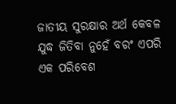ଜାତୀୟ ସୁରକ୍ଷାର ଅର୍ଥ କେବଳ ଯୁଦ୍ଧ ଜିତିବା ନୁହେଁ ବରଂ ଏପରି ଏକ ପରିବେଶ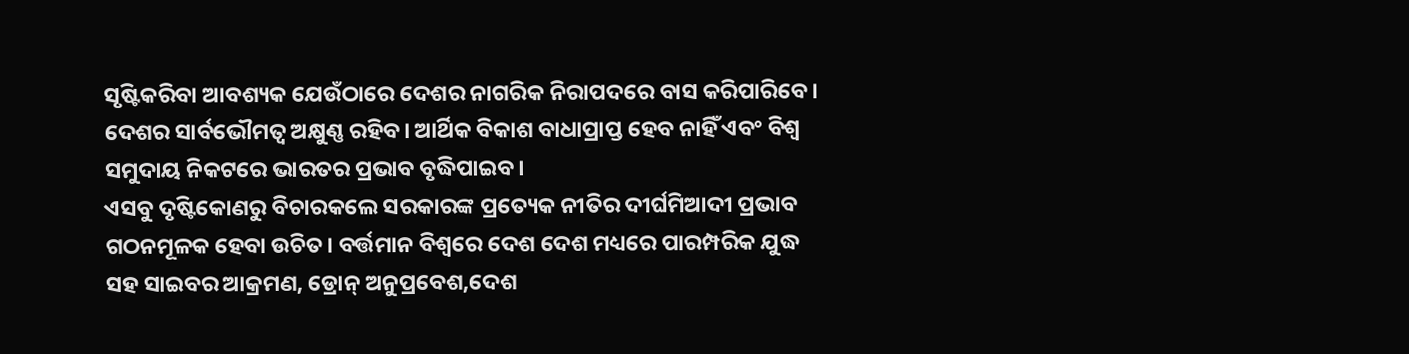ସୃଷ୍ଟିକରିବା ଆବଶ୍ୟକ ଯେଉଁଠାରେ ଦେଶର ନାଗରିକ ନିରାପଦରେ ବାସ କରିପାରିବେ। ଦେଶର ସାର୍ବଭୌମତ୍ୱ ଅକ୍ଷୁଣ୍ଣ ରହିବ। ଆର୍ଥିକ ବିକାଶ ବାଧାପ୍ରାପ୍ତ ହେବ ନାହିଁ ଏବଂ ବିଶ୍ବ ସମୁଦାୟ ନିକଟରେ ଭାରତର ପ୍ରଭାବ ବୃଦ୍ଧିପାଇବ।
ଏସବୁ ଦୃଷ୍ଟିକୋଣରୁ ବିଚାରକଲେ ସରକାରଙ୍କ ପ୍ରତ୍ୟେକ ନୀତିର ଦୀର୍ଘମିଆଦୀ ପ୍ରଭାବ ଗଠନମୂଳକ ହେବା ଉଚିତ। ବର୍ତ୍ତମାନ ବିଶ୍ୱରେ ଦେଶ ଦେଶ ମଧ୍ୟରେ ପାରମ୍ପରିକ ଯୁଦ୍ଧ ସହ ସାଇବର ଆକ୍ରମଣ, ଡ୍ରୋନ୍‌ ଅନୁପ୍ରବେଶ,ଦେଶ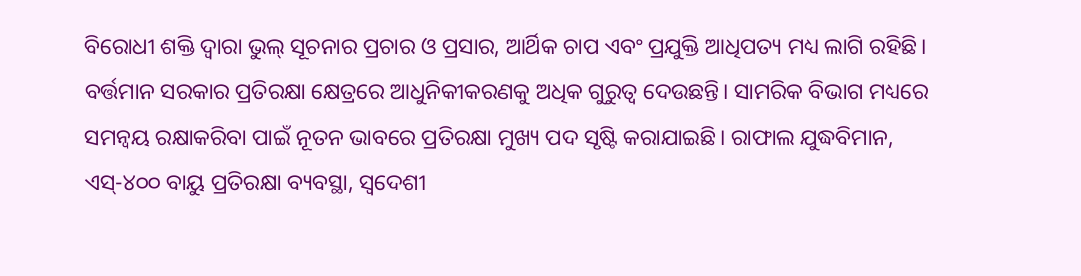ବିରୋଧୀ ଶକ୍ତି ଦ୍ୱାରା ଭୁଲ୍‌ ସୂଚନାର ପ୍ରଚାର ଓ ପ୍ରସାର, ଆର୍ଥିକ ଚାପ ଏବଂ ପ୍ରଯୁକ୍ତି ଆଧିପତ୍ୟ ମଧ୍ୟ ଲାଗି ରହିଛି। ବର୍ତ୍ତମାନ ସରକାର ପ୍ରତିରକ୍ଷା କ୍ଷେତ୍ରରେ ଆଧୁନିକୀକରଣକୁ ଅଧିକ ଗୁରୁତ୍ୱ ଦେଉଛନ୍ତି। ସାମରିକ ବିଭାଗ ମଧ୍ୟରେ ସମନ୍ବୟ ରକ୍ଷାକରିବା ପାଇଁ ନୂତନ ଭାବରେ ପ୍ରତିରକ୍ଷା ମୁଖ୍ୟ ପଦ ସୃଷ୍ଟି କରାଯାଇଛି। ରାଫାଲ ଯୁଦ୍ଧବିମାନ, ଏସ୍‌-୪୦୦ ବାୟୁ ପ୍ରତିରକ୍ଷା ବ୍ୟବସ୍ଥା, ସ୍ବଦେଶୀ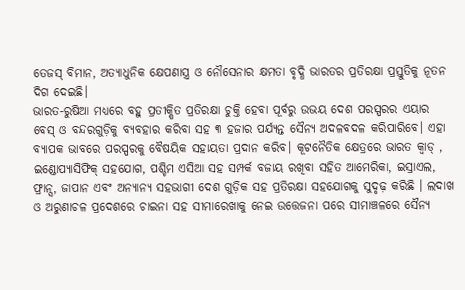ତେଜସ୍‌ ବିମାନ, ଅତ୍ୟାଧୁନିକ କ୍ଷେପଣାସ୍ତ୍ର ଓ ନୌସେନାର କ୍ଷମତା ବୃଦ୍ଧି ଭାରତର ପ୍ରତିରକ୍ଷା ପ୍ରସ୍ତୁତିକୁ ନୂତନ ଦିଗ ଦେଇଛି।
ଭାରତ-ରୁଷିଆ ମଧ୍ୟରେ ବହୁ ପ୍ରତୀକ୍ଷିତ ପ୍ରତିରକ୍ଷା ଚୁକ୍ତି ହେବା ପୂର୍ବରୁ ଉଭୟ ଦେଶ ପରସ୍ପରର ଏୟାର ବେସ୍‌ ଓ ବନ୍ଦରଗୁଡ଼ିକୁ ବ୍ୟବହାର କରିବା ସହ ୩ ହଜାର ପର୍ଯ୍ୟନ୍ତ ସୈନ୍ୟ ଅଦଳବଦଳ କରିପାରିବେ। ଏହା ବ୍ୟାପକ ଭାବରେ ପରସ୍ପରକୁ ବୈଷୟିକ ସହାୟତା ପ୍ରଦାନ କରିବ। କୂଟନୈତିକ କ୍ଷେତ୍ରରେ ଭାରତ କ୍ୱାଡ୍‌ , ଇଣ୍ଡୋପ୍ୟାସିଫିକ୍‌ ସହଯୋଗ, ପଶ୍ଚିମ ଏସିଆ ସହ ସମ୍ପର୍କ ବଜାୟ ରଖିବା ସହିତ ଆମେରିକା, ଇସ୍ରାଏଲ, ଫ୍ରାନ୍ସ, ଜାପାନ ଏବଂ ଅନ୍ୟାନ୍ୟ ସହଭାଗୀ ଦେଶ ଗୁଡ଼ିକ ସହ ପ୍ରତିରକ୍ଷା ସହଯୋଗକୁ ସୁଦୃଢ଼ କରିଛି । ଲଦାଖ ଓ ଅରୁଣାଚଳ ପ୍ରଦେଶରେ ଚାଇନା ସହ ସୀମାରେଖାକୁ ନେଇ ଉତ୍ତେଜନା ପରେ ସୀମାଞ୍ଚଳରେ ସୈନ୍ୟ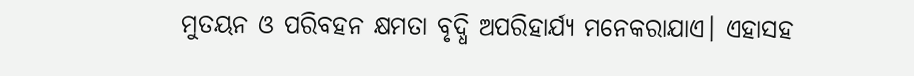ମୁତୟନ ଓ ପରିବହନ କ୍ଷମତା ବୃଦ୍ଧି ଅପରିହାର୍ଯ୍ୟ ମନେକରାଯାଏ। ଏହାସହ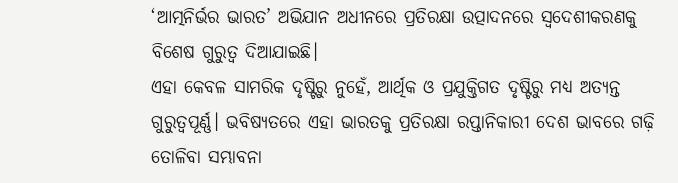‘ଆତ୍ମନିର୍ଭର ଭାରତ’ ଅଭିଯାନ ଅଧୀନରେ ପ୍ରତିରକ୍ଷା ଉତ୍ପାଦନରେ ସ୍ବଦେଶୀକରଣକୁ ବିଶେଷ ଗୁରୁତ୍ୱ ଦିଆଯାଇଛି।
ଏହା କେବଳ ସାମରିକ ଦୃଷ୍ଟିରୁ ନୁହେଁ, ଆର୍ଥିକ ଓ ପ୍ରଯୁକ୍ତିଗତ ଦୃଷ୍ଟିରୁ ମଧ୍ୟ ଅତ୍ୟନ୍ତ ଗୁରୁତ୍ୱପୂର୍ଣ୍ଣ। ଭବିଷ୍ୟତରେ ଏହା ଭାରତକୁ ପ୍ରତିରକ୍ଷା ରପ୍ତାନିକାରୀ ଦେଶ ଭାବରେ ଗଢ଼ି ତୋଳିବା ସମ୍ଭାବନା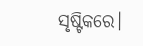ସୃଷ୍ଟିକରେ।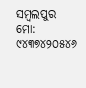ସମ୍ବଲପୁର
ମୋ: ୯୪୩୭୪୨୦୫୪୬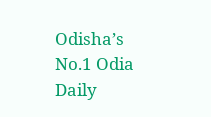Odisha’s No.1 Odia Daily